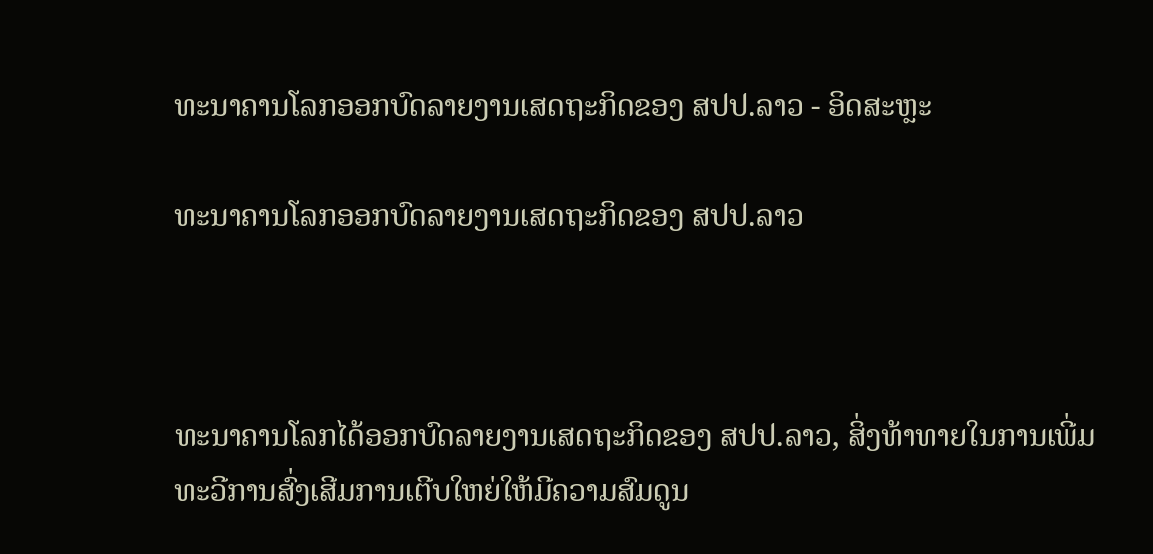ທະນາຄານໂລກອອກບົດລາຍງານເສດຖະກິດຂອງ ສປປ.ລາວ - ອິດສະຫຼະ

ທະນາຄານໂລກອອກບົດລາຍງານເສດຖະກິດຂອງ ສປປ.ລາວ



ທະນາຄານໂລກໄດ້ອອກບົດລາຍງານເສດຖະກິດຂອງ ສປປ.ລາວ, ສິ່ງທ້າທາຍໃນການເພີ່ມທະວີການສົ່ງເສີມການເຕີບໃຫຍ່ໃຫ້ມີຄວາມສົມດູນ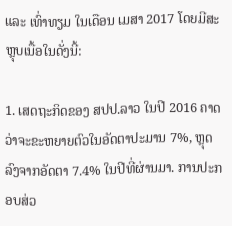ແລະ ເທົ່າທຽມ ໃນເດືອນ ເມສາ 2017 ໂດຍມີສະຫຼຸບເນື້ອໃນດັ່ງນີ້:

1. ເສດຖະກິດຂອງ ສປປ.ລາວ ໃນປີ 2016 ຄາດວ່າຈະຂະຫຍາຍຕົວໃນອັດຕາປະມານ 7%, ຫຼຸດລົງຈາກອັດຕາ 7.4% ໃນປີທີ່ຜ່ານມາ. ການປະກອບສ່ວ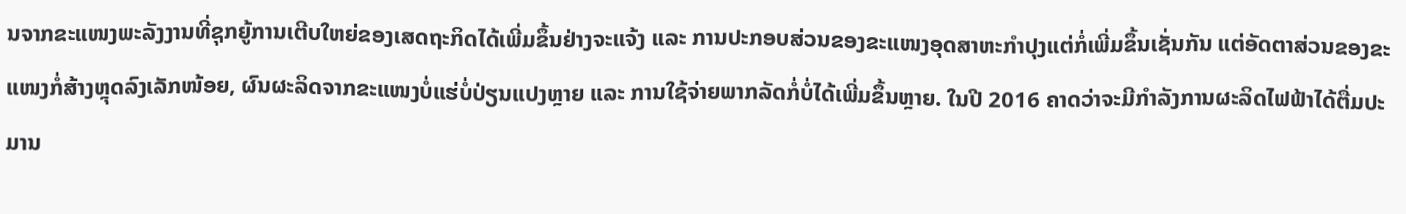ນຈາກຂະແໜງພະລັງງານທີ່ຊຸກຍູ້ການເຕີບໃຫຍ່ຂອງເສດຖະກິດໄດ້ເພີ່ມຂຶ້ນຢ່າງຈະແຈ້ງ ແລະ ການປະກອບສ່ວນຂອງຂະແໜງອຸດສາຫະກຳປຸງແຕ່ກໍ່ເພີ່ມຂຶ້ນເຊັ່ນກັນ ແຕ່ອັດຕາສ່ວນຂອງຂະແໜງກໍ່ສ້າງຫຼຸດລົງເລັກໜ້ອຍ, ຜົນຜະລິດຈາກຂະແໜງບໍ່ແຮ່ບໍ່ປ່ຽນແປງຫຼາຍ ແລະ ການໃຊ້ຈ່າຍພາກລັດກໍ່ບໍ່ໄດ້ເພີ່ມຂຶ້ນຫຼາຍ. ໃນປີ 2016 ຄາດວ່າຈະມີກຳລັງການຜະລິດໄຟຟ້າໄດ້ຕື່ມປະມານ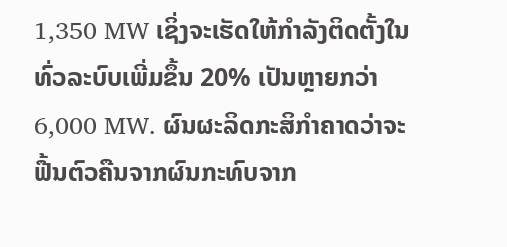1,350 MW ເຊິ່ງຈະເຮັດໃຫ້ກຳລັງຕິດຕັ້ງໃນທົ່ວລະບົບເພີ່ມຂຶ້ນ 20% ເປັນຫຼາຍກວ່າ 6,000 MW. ຜົນຜະລິດກະສິກຳຄາດວ່າຈະຟື້ນຕົວຄືນຈາກຜົນກະທົບຈາກ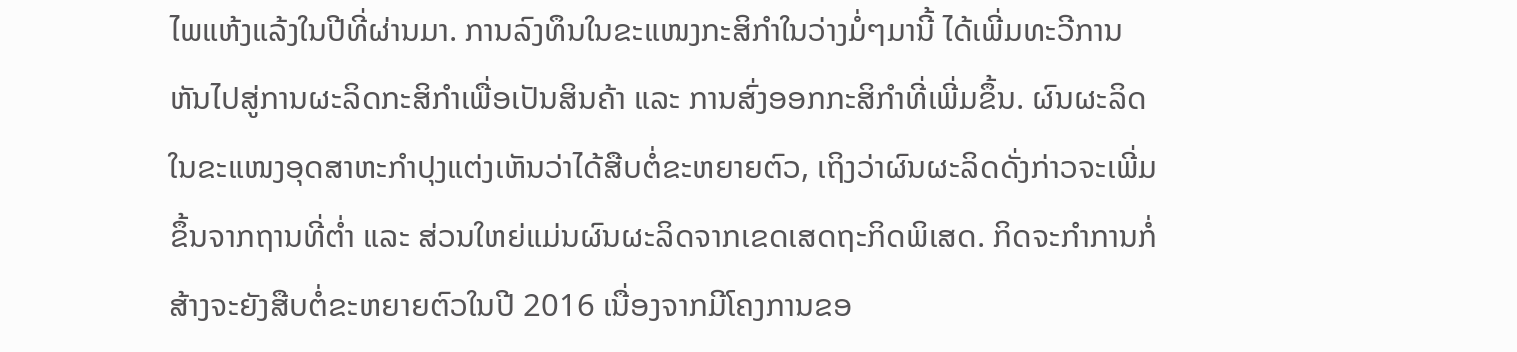ໄພແຫ້ງແລ້ງໃນປີທີ່ຜ່ານມາ. ການລົງທຶນໃນຂະແໜງກະສິກຳໃນວ່າງມໍ່ໆມານີ້ ໄດ້ເພີ່ມທະວີການຫັນໄປສູ່ການຜະລິດກະສິກຳເພື່ອເປັນສິນຄ້າ ແລະ ການສົ່ງອອກກະສິກຳທີ່ເພີ່ມຂຶ້ນ. ຜົນຜະລິດໃນຂະແໜງອຸດສາຫະກຳປຸງແຕ່ງເຫັນວ່າໄດ້ສືບຕໍ່ຂະຫຍາຍຕົວ, ເຖິງວ່າຜົນຜະລິດດັ່ງກ່າວຈະເພີ່ມຂຶ້ນຈາກຖານທີ່ຕ່ຳ ແລະ ສ່ວນໃຫຍ່ແມ່ນຜົນຜະລິດຈາກເຂດເສດຖະກິດພິເສດ. ກິດຈະກຳການກໍ່ສ້າງຈະຍັງສືບຕໍ່ຂະຫຍາຍຕົວໃນປີ 2016 ເນື່ອງຈາກມີໂຄງການຂອ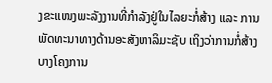ງຂະແໜງພະລັງງານທີ່ກຳລັງຢູ່ໃນໄລຍະກໍ່ສ້າງ ແລະ ການພັດທະນາທາງດ້ານອະສັງຫາລິມະຊັບ ເຖິງວ່າການກໍ່ສ້າງບາງໂຄງການ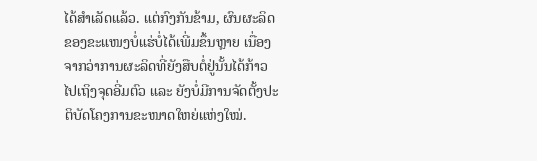ໄດ້ສຳເລັດແລ້ວ. ແຕ່ກົງກັນຂ້າມ, ຜົນຜະລິດຂອງຂະແໜງບໍ່ແຮ່ບໍ່ໄດ້ເພີ່ມຂຶ້ນຫຼາຍ ເນື່ອງຈາກວ່າການຜະລິດທີ່ຍັງສືບຕໍ່ຢູ່ນັ້ນໄດ້ກ້າວໄປເຖິງຈຸດອີ່ມຕົວ ແລະ ຍັງບໍ່ມີການຈັດຕັ້ງປະຕິບັດໂຄງການຂະໜາດໃຫຍ່ແຫ່ງໃໝ່.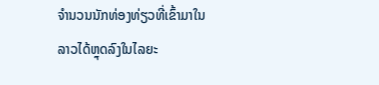ຈຳນວນນັກທ່ອງທ່ຽວທີ່ເຂົ້າມາໃນລາວໄດ້ຫຼຸດລົງໃນໄລຍະ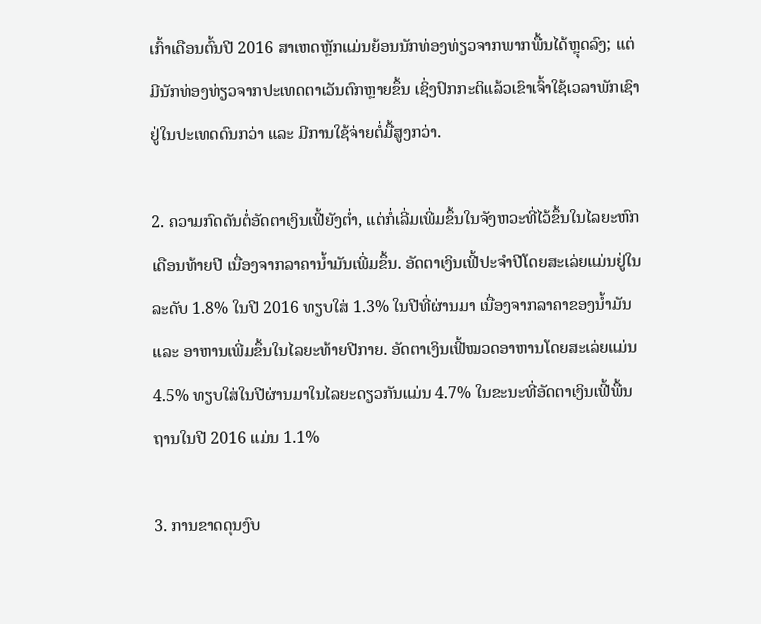ເກົ້າເດືອນຕົ້ນປີ 2016 ສາເຫດຫຼັກແມ່ນຍ້ອນນັກທ່ອງທ່ຽວຈາກພາກພື້ນໄດ້ຫຼຸດລົງ; ແຕ່ມີນັກທ່ອງທ່ຽວຈາກປະເທດຕາເວັນຕົກຫຼາຍຂຶ້ນ ເຊິ່ງປົກກະຕິແລ້ວເຂົາເຈົ້າໃຊ້ເວລາພັກເຊົາຢູ່ໃນປະເທດດົນກວ່າ ແລະ ມີການໃຊ້ຈ່າຍຕໍ່ມື້ສູງກວ່າ.

2. ຄວາມກົດດັນຕໍ່ອັດຕາເງິນເຟີ້ຍັງຕ່ຳ, ແຕ່ກໍ່ເລີ່ມເພີ່ມຂຶ້ນໃນຈັງຫວະທີ່ໄວ້ຂຶ້ນໃນໄລຍະຫົກເດືອນທ້າຍປີ ເນື່ອງຈາກລາຄານ້ຳມັນເພີ່ມຂຶ້ນ. ອັດຕາເງິນເຟີ້ປະຈຳປີໂດຍສະເລ່ຍແມ່ນຢູ່ໃນລະດັບ 1.8% ໃນປີ 2016 ທຽບໃສ່ 1.3% ໃນປີທີ່ຜ່ານມາ ເນື່ອງຈາກລາຄາຂອງນ້ຳມັນ ແລະ ອາຫານເພີ່ມຂຶ້ນໃນໄລຍະທ້າຍປີກາຍ. ອັດຕາເງິນເຟີ້ໝວດອາຫານໂດຍສະເລ່ຍແມ່ນ 4.5% ທຽບໃສ່ໃນປີຜ່ານມາໃນໄລຍະດຽວກັນແມ່ນ 4.7% ໃນຂະນະທີ່ອັດຕາເງິນເຟີ້ພື້ນຖານໃນປີ 2016 ແມ່ນ 1.1%

3. ການຂາດດຸນງົບ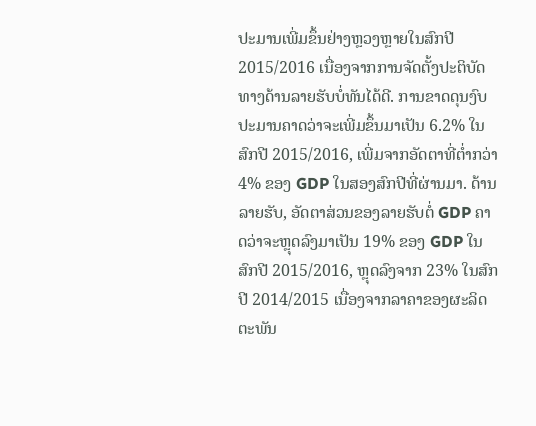ປະມານເພີ່ມຂຶ້ນຢ່າງຫຼວງຫຼາຍໃນສົກປີ 2015/2016 ເນື່ອງຈາກການຈັດຕັ້ງປະຕິບັດທາງດ້ານລາຍຮັບບໍ່ທັນໄດ້ດີ. ການຂາດດຸນງົບປະມານຄາດວ່າຈະເພີ່ມຂຶ້ນມາເປັນ 6.2% ໃນສົກປີ 2015/2016, ເພີ່ມຈາກອັດຕາທີ່ຕ່ຳກວ່າ 4% ຂອງ GDP ໃນສອງສົກປີທີ່ຜ່ານມາ. ດ້ານລາຍຮັບ, ອັດຕາສ່ວນຂອງລາຍຮັບຕໍ່ GDP ຄາດວ່າຈະຫຼຸດລົງມາເປັນ 19% ຂອງ GDP ໃນສົກປີ 2015/2016, ຫຼຸດລົງຈາກ 23% ໃນສົກປີ 2014/2015 ເນື່ອງຈາກລາຄາຂອງຜະລິດຕະພັນ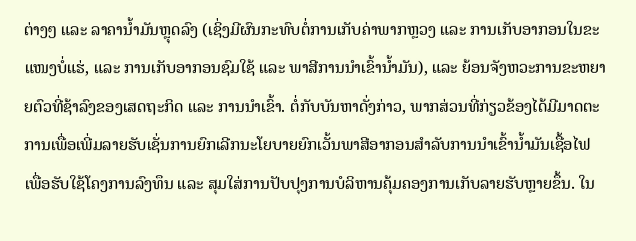ຕ່າງໆ ແລະ ລາຄານ້ຳມັນຫຼຸດລົງ (ເຊິ່ງມີຜົນກະທົບຕໍ່ການເກັບຄ່າພາກຫຼວງ ແລະ ການເກັບອາກອນໃນຂະແໜງບໍ່ແຮ່, ແລະ ການເກັບອາກອນຊົມໃຊ້ ແລະ ພາສີການນຳເຂົ້ານ້ຳມັນ), ແລະ ຍ້ອນຈັງຫວະການຂະຫຍາຍຕົວທີ່ຊ້າລົງຂອງເສດຖະກິດ ແລະ ການນຳເຂົ້າ. ຕໍ່ກັບບັນຫາດັ່ງກ່າວ, ພາກສ່ວນທີ່ກ່ຽວຂ້ອງໄດ້ມີມາດຕະການເພື່ອເພີ່ມລາຍຮັບເຊັ່ນການຍົກເລີກນະໂຍບາຍຍົກເວັ້ນພາສີອາກອນສຳລັບການນຳເຂົ້ານ້ຳມັນເຊື້ອໄຟ ເພື່ອຮັບໃຊ້ໂຄງການລົງທຶນ ແລະ ສຸມໃສ່ການປັບປຸງການບໍລິຫານຄຸ້ມຄອງການເກັບລາຍຮັບຫຼາຍຂຶ້ນ. ໃນ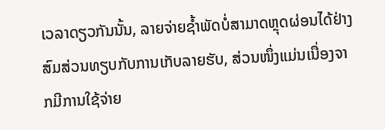ເວລາດຽວກັນນັ້ນ, ລາຍຈ່າຍຊ້ຳພັດບໍ່ສາມາດຫຼຸດຜ່ອນໄດ້ຢ່າງສົມສ່ວນທຽບກັບການເກັບລາຍຮັບ, ສ່ວນໜຶ່ງແມ່ນເນື່ອງຈາກມີການໃຊ້ຈ່າຍ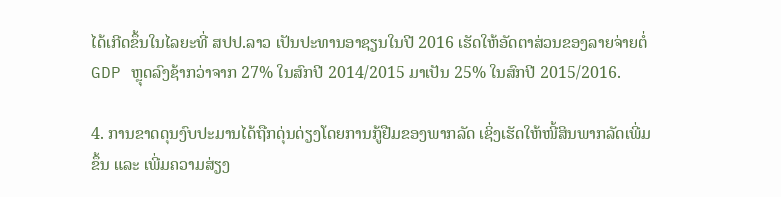ໄດ້ເກີດຂຶ້ນໃນໄລຍະທີ່ ສປປ.ລາວ ເປັນປະທານອາຊຽນໃນປີ 2016 ເຮັດໃຫ້ອັດຕາສ່ວນຂອງລາຍຈ່າຍຕໍ່ GDP ຫຼຸດລົງຊ້າກວ່າຈາກ 27% ໃນສົກປີ 2014/2015 ມາເປັນ 25% ໃນສົກປີ 2015/2016.

4. ການຂາດດຸນງົບປະມານໄດ້ຖືກດຸ່ນດ່ຽງໂດຍການກູ້ຢືມຂອງພາກລັດ ເຊິ່ງເຮັດໃຫ້ໜີ້ສິນພາກລັດເພີ່ມຂຶ້ນ ແລະ ເພີ່ມຄວາມສ່ຽງ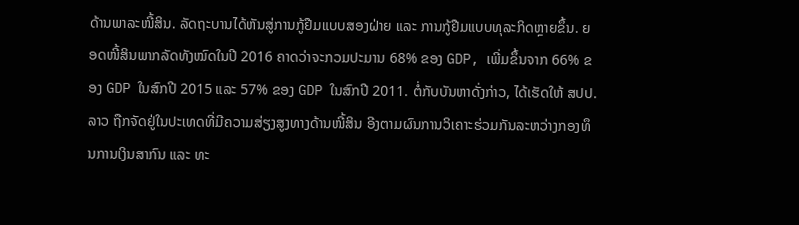ດ້ານພາລະໜີ້ສິນ. ລັດຖະບານໄດ້ຫັນສູ່ການກູ້ຢືມແບບສອງຝ່າຍ ແລະ ການກູ້ຢືມແບບທຸລະກິດຫຼາຍຂຶ້ນ. ຍອດໜີ້ສິນພາກລັດທັງໝົດໃນປີ 2016 ຄາດວ່າຈະກວມປະມານ 68% ຂອງ GDP, ເພີ່ມຂຶ້ນຈາກ 66% ຂອງ GDP ໃນສົກປີ 2015 ແລະ 57% ຂອງ GDP ໃນສົກປີ 2011. ຕໍ່ກັບບັນຫາດັ່ງກ່າວ, ໄດ້ເຮັດໃຫ້ ສປປ.ລາວ ຖືກຈັດຢູ່ໃນປະເທດທີ່ມີຄວາມສ່ຽງສູງທາງດ້ານໜີ້ສິນ ອີງຕາມຜົນການວິເຄາະຮ່ວມກັນລະຫວ່າງກອງທຶນການເງິນສາກົນ ແລະ ທະ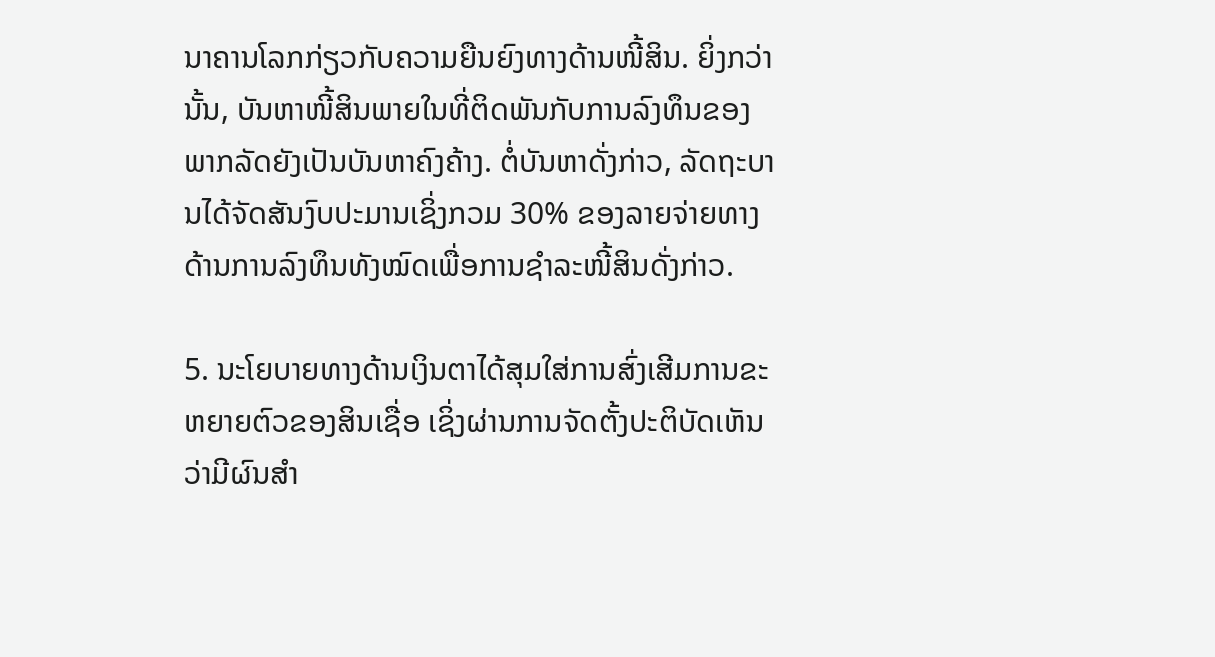ນາຄານໂລກກ່ຽວກັບຄວາມຍືນຍົງທາງດ້ານໜີ້ສິນ. ຍິ່ງກວ່ານັ້ນ, ບັນຫາໜີ້ສິນພາຍໃນທີ່ຕິດພັນກັບການລົງທຶນຂອງພາກລັດຍັງເປັນບັນຫາຄົງຄ້າງ. ຕໍ່ບັນຫາດັ່ງກ່າວ, ລັດຖະບານໄດ້ຈັດສັນງົບປະມານເຊິ່ງກວມ 30% ຂອງລາຍຈ່າຍທາງດ້ານການລົງທຶນທັງໝົດເພື່ອການຊຳລະໜີ້ສິນດັ່ງກ່າວ.

5. ນະໂຍບາຍທາງດ້ານເງິນຕາໄດ້ສຸມໃສ່ການສົ່ງເສີມການຂະຫຍາຍຕົວຂອງສິນເຊື່ອ ເຊິ່ງຜ່ານການຈັດຕັ້ງປະຕິບັດເຫັນວ່າມີຜົນສຳ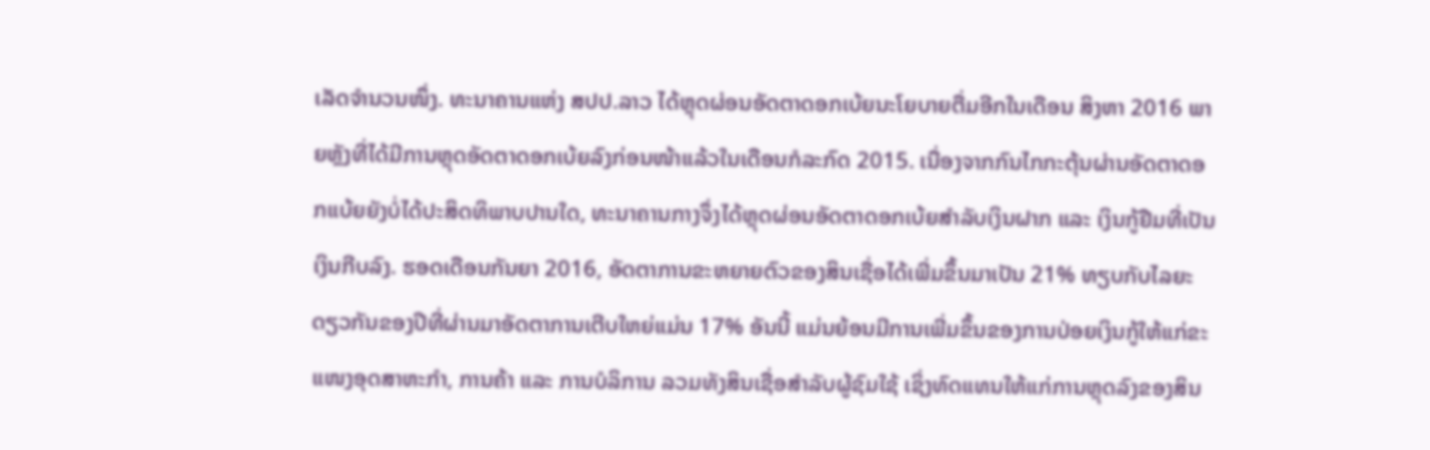ເລັດຈຳນວນໜຶ່ງ. ທະນາຄານແຫ່ງ ສປປ.ລາວ ໄດ້ຫຼຸດຜ່ອນອັດຕາດອກເບ້ຍນະໂຍບາຍຕື່ມອີກໃນເດືອນ ສິງຫາ 2016 ພາຍຫຼັງທີ່ໄດ້ມີການຫຼຸດອັດຕາດອກເບ້ຍລົງກ່ອນໜ້າແລ້ວໃນເດືອນກໍລະກົດ 2015. ເນື່ອງຈາກກົນໄກກະຕຸ້ນຜ່ານອັດຕາດອກແບ້ຍຍັງບໍ່ໄດ້ປະສິດທິພາບປານໃດ, ທະນາຄານກາງຈຶ່ງໄດ້ຫຼຸດຜ່ອນອັດຕາດອກເບ້ຍສຳລັບເງິນຝາກ ແລະ ເງິນກູ້ຢືມທີ່ເປັນເງິນກີບລົງ. ຮອດເດືອນກັນຍາ 2016, ອັດຕາການຂະຫຍາຍຕົວຂອງສິນເຊື່ອໄດ້ເພີ່ມຂຶ້ນມາເປັນ 21% ທຽບກັບໄລຍະດຽວກັນຂອງປີທີ່ຜ່ານມາອັດຕາການເຕີບໃຫຍ່ແມ່ນ 17% ອັນນີ້ ແມ່ນຍ້ອນມີການເພີ່ມຂຶ້ນຂອງການປ່ອຍເງິນກູ້ໃຫ້ແກ່ຂະແໜງອຸດສາຫະກຳ, ການຄ້າ ແລະ ການບໍລິການ ລວມທັງສິນເຊື່ອສຳລັບຜູ້ຊົມໃຊ້ ເຊິ່ງທົດແທນໃຫ້ແກ່ການຫຼຸດລົງຂອງສິນ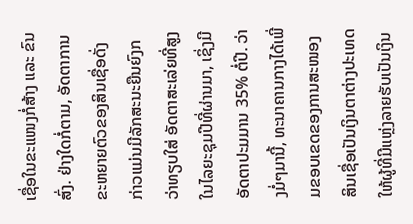ເຊື່ອໃນຂະແໜງກໍ່ສ້າງ ແລະ ຂົນສົ່ງ. ຢ່າງໃດກໍ່ຕາມ, ອັດຕາການຂະຫຍາຍຕົວຂອງສິນເຊື່ອດັ່ງກ່າວແມ່ນມີລັກສະນະຍືນຍົງກວ່າທຽບໃສ່ ອັດຕາສະເລ່ຍທີ່ສູງໃນໄລຍະຊຸມປີທີ່ຜ່ານມາ, ເຊິ່ງມີອັດຕາປະມມານ 35% ຕໍ່ປີ. ວ່າງມໍ່ໆມານີ້, ທະນາຄານກາງໄດ້ເພີ່ມຂອບເຂດຂອງການສະໜອງສິນເຊື່ອເປັນເງິນຕາຕ່າງປະເທດໃຫ້ຜູ້ທີ່ມີແຫຼ່ງລາຍຮັບເປັນເງິນ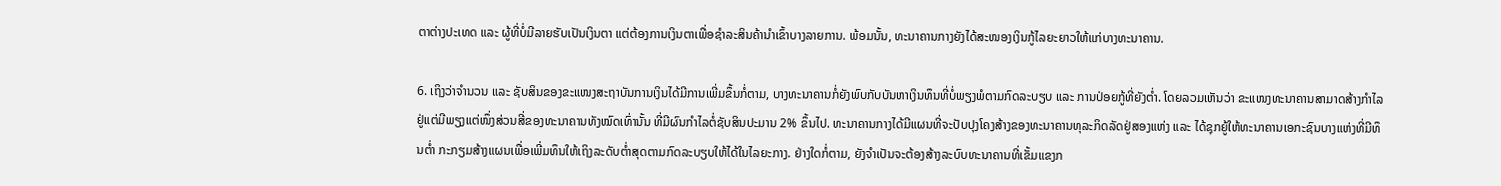ຕາຕ່າງປະເທດ ແລະ ຜູ້ທີ່ບໍ່ມີລາຍຮັບເປັນເງິນຕາ ແຕ່ຕ້ອງການເງິນຕາເພື່ອຊຳລະສິນຄ້ານຳເຂົ້າບາງລາຍການ. ພ້ອມນັ້ນ, ທະນາຄານກາງຍັງໄດ້ສະໜອງເງິນກູ້ໄລຍະຍາວໃຫ້ແກ່ບາງທະນາຄານ.

6. ເຖິງວ່າຈຳນວນ ແລະ ຊັບສິນຂອງຂະແໜງສະຖາບັນການເງິນໄດ້ມີການເພີ່ມຂຶ້ນກໍ່ຕາມ, ບາງທະນາຄານກໍ່ຍັງພົບກັບບັນຫາເງິນທຶນທີ່ບໍ່ພຽງພໍຕາມກົດລະບຽບ ແລະ ການປ່ອຍກູ້ທີ່ຍັງຕ່ຳ. ໂດຍລວມເຫັນວ່າ ຂະແໜງທະນາຄານສາມາດສ້າງກຳໄລຢູ່ແຕ່ມີພຽງແຕ່ໜຶ່ງສ່ວນສີ່ຂອງທະນາຄານທັງໝົດເທົ່ານັ້ນ ທີ່ມີຜົນກຳໄລຕໍ່ຊັບສິນປະມານ 2% ຂຶ້ນໄປ. ທະນາຄານກາງໄດ້ມີແຜນທີ່ຈະປັບປຸງໂຄງສ້າງຂອງທະນາຄານທຸລະກິດລັດຢູ່ສອງແຫ່ງ ແລະ ໄດ້ຊຸກຍູ້ໃຫ້ທະນາຄານເອກະຊົນບາງແຫ່ງທີ່ມີທຶນຕ່ຳ ກະກຽມສ້າງແຜນເພື່ອເພີ່ມທຶນໃຫ້ເຖິງລະດັບຕ່ຳສຸດຕາມກົດລະບຽບໃຫ້ໄດ້ໃນໄລຍະກາງ. ຢ່າງໃດກໍ່ຕາມ, ຍັງຈຳເປັນຈະຕ້ອງສ້າງລະບົບທະນາຄານທີ່ເຂັ້ມແຂງກ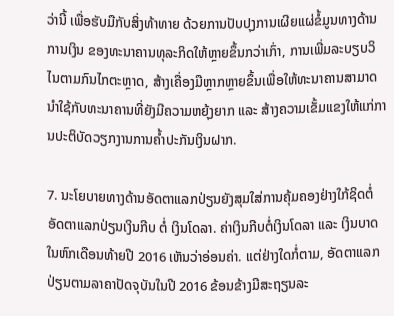ວ່ານີ້ ເພື່ອຮັບມືກັບສິ່ງທ້າທາຍ ດ້ວຍການປັບປຸງການເຜີຍແຜ່ຂໍ້ມູນທາງດ້ານການເງິນ ຂອງທະນາຄານທຸລະກິດໃຫ້ຫຼາຍຂຶ້ນກວ່າເກົ່າ, ການເພີ່ມລະບຽບວິໄນຕາມກົນໄກຕະຫຼາດ, ສ້າງເຄື່ອງມືຫຼາກຫຼາຍຂຶ້ນເພື່ອໃຫ້ທະນາຄານສາມາດນຳໃຊ້ກັບທະນາຄານທີ່ຍັງມີຄວາມຫຍຸ້ງຍາກ ແລະ ສ້າງຄວາມເຂັ້ມແຂງໃຫ້ແກ່ການປະຕິບັດວຽກງານການຄ້ຳປະກັນເງິນຝາກ.

7. ນະໂຍບາຍທາງດ້ານອັດຕາແລກປ່ຽນຍັງສຸມໃສ່ການຄຸ້ມຄອງຢ່າງໃກ້ຊິດຕໍ່ ອັດຕາແລກປ່ຽນເງິນກີບ ຕໍ່ ເງິນໂດລາ. ຄ່າເງິນກີບຕໍ່ເງິນໂດລາ ແລະ ເງິນບາດໃນຫົກເດືອນທ້າຍປີ 2016 ເຫັນວ່າອ່ອນຄ່າ. ແຕ່ຢ່າງໃດກໍ່ຕາມ, ອັດຕາແລກປ່ຽນຕາມລາຄາປັດຈຸບັນໃນປີ 2016 ຂ້ອນຂ້າງມີສະຖຽນລະ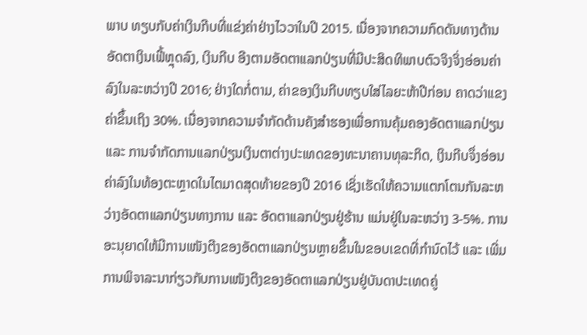ພາບ ທຽບກັບຄ່າເງິນກີບທີ່ແຂ່ງຄ່າຢ່າງໄວວາໃນປີ 2015. ເນື່ອງຈາກຄວາມກົດດັນທາງດ້ານອັດຕາເງິນເຟີ້ຫຼຸດລົງ, ເງິນກີບ ອີງຕາມອັດຕາແລກປ່ຽນທີ່ມີປະສິດທິພາບຕົວຈິງຈິ່ງອ່ອນຄ່າລົງໃນລະຫວ່າງປີ 2016; ຢ່າງໃດກໍ່ຕາມ, ຄ່າຂອງເງິນກີບທຽບໃສ່ໄລຍະຫ້າປີກ່ອນ ຄາດວ່າແຂງຄ່າຂຶ້ນເຖິງ 30%. ເນື່ອງຈາກຄວາມຈຳກັດດ້ານຄັງສຳຮອງເພື່ອການຄຸ້ມຄອງອັດຕາແລກປ່ຽນ ແລະ ການຈຳກັດການແລກປ່ຽນເງິນຕາຕ່າງປະເທດຂອງທະນາຄານທຸລະກິດ, ເງິນກີບຈຶ່ງອ່ອນຄ່າລົງໃນທ້ອງຕະຫຼາດໃນໄຕມາດສຸດທ້າຍຂອງປີ 2016 ເຊິ່ງເຮັດໃຫ້ຄວາມແຕກໂຕນກັນລະຫວ່າງອັດຕາແລກປ່ຽນທາງການ ແລະ ອັດຕາແລກປ່ຽນຢູ່ຮ້ານ ແມ່ນຢູ່ໃນລະຫວ່າງ 3-5%. ການອະນຸຍາດໃຫ້ມີການເໜັງຕີງຂອງອັດຕາແລກປ່ຽນຫຼາຍຂຶ້ນໃນຂອບເຂດທີ່ກຳນົດໄວ້ ແລະ ເພີ່ມການພິຈາລະນາກ່ຽວກັບການເໜັງຕີງຂອງອັດຕາແລກປ່ຽນຢູ່ບັນດາປະເທດຄູ່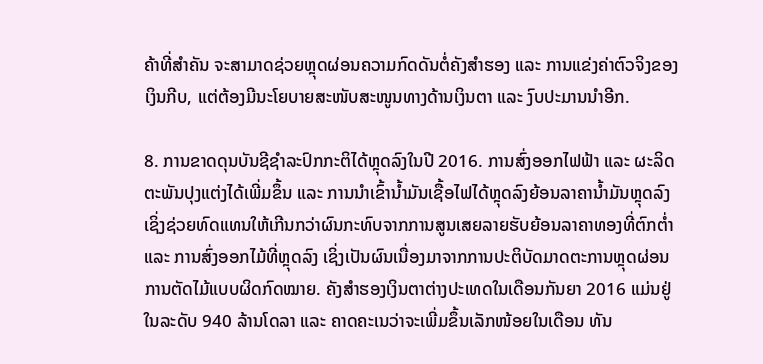ຄ້າທີ່ສຳຄັນ ຈະສາມາດຊ່ວຍຫຼຸດຜ່ອນຄວາມກົດດັນຕໍ່ຄັງສຳຮອງ ແລະ ການແຂ່ງຄ່າຕົວຈິງຂອງເງິນກີບ, ແຕ່ຕ້ອງມີນະໂຍບາຍສະໜັບສະໜູນທາງດ້ານເງິນຕາ ແລະ ງົບປະມານນຳອີກ.

8. ການຂາດດຸນບັນຊີຊຳລະປົກກະຕິໄດ້ຫຼຸດລົງໃນປີ 2016. ການສົ່ງອອກໄຟຟ້າ ແລະ ຜະລິດຕະພັນປຸງແຕ່ງໄດ້ເພີ່ມຂຶ້ນ ແລະ ການນຳເຂົ້ານ້ຳມັນເຊື້ອໄຟໄດ້ຫຼຸດລົງຍ້ອນລາຄານ້ຳມັນຫຼຸດລົງ ເຊິ່ງຊ່ວຍທົດແທນໃຫ້ເກີນກວ່າຜົນກະທົບຈາກການສູນເສຍລາຍຮັບຍ້ອນລາຄາທອງທີ່ຕົກຕ່ຳ ແລະ ການສົ່ງອອກໄມ້ທີ່ຫຼຸດລົງ ເຊິ່ງເປັນຜົນເນື່ອງມາຈາກການປະຕິບັດມາດຕະການຫຼຸດຜ່ອນການຕັດໄມ້ແບບຜິດກົດໝາຍ. ຄັງສຳຮອງເງິນຕາຕ່າງປະເທດໃນເດືອນກັນຍາ 2016 ແມ່ນຢູ່ໃນລະດັບ 940 ລ້ານໂດລາ ແລະ ຄາດຄະເນວ່າຈະເພີ່ມຂຶ້ນເລັກໜ້ອຍໃນເດືອນ ທັນ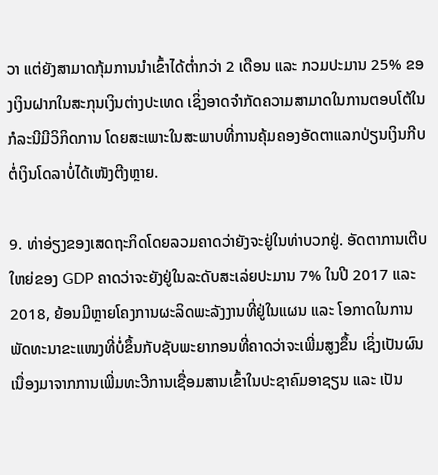ວາ ແຕ່ຍັງສາມາດກຸ້ມການນຳເຂົ້າໄດ້ຕ່ຳກວ່າ 2 ເດືອນ ແລະ ກວມປະມານ 25% ຂອງເງິນຝາກໃນສະກຸນເງິນຕ່າງປະເທດ ເຊິ່ງອາດຈຳກັດຄວາມສາມາດໃນການຕອບໂຕ້ໃນກໍລະນີມີວິກິດການ ໂດຍສະເພາະໃນສະພາບທີ່ການຄຸ້ມຄອງອັດຕາແລກປ່ຽນເງິນກີບຕໍ່ເງິນໂດລາບໍ່ໄດ້ເໜັງຕີງຫຼາຍ.

9. ທ່າອ່ຽງຂອງເສດຖະກິດໂດຍລວມຄາດວ່າຍັງຈະຢູ່ໃນທ່າບວກຢູ່. ອັດຕາການເຕີບໃຫຍ່ຂອງ GDP ຄາດວ່າຈະຍັງຢູ່ໃນລະດັບສະເລ່ຍປະມານ 7% ໃນປີ 2017 ແລະ 2018, ຍ້ອນມີຫຼາຍໂຄງການຜະລິດພະລັງງານທີ່ຢູ່ໃນແຜນ ແລະ ໂອກາດໃນການພັດທະນາຂະແໜງທີ່ບໍ່ຂຶ້ນກັບຊັບພະຍາກອນທີ່ຄາດວ່າຈະເພີ່ມສູງຂຶ້ນ ເຊິ່ງເປັນຜົນເນື່ອງມາຈາກການເພີ່ມທະວີການເຊື່ອມສານເຂົ້າໃນປະຊາຄົມອາຊຽນ ແລະ ເປັນ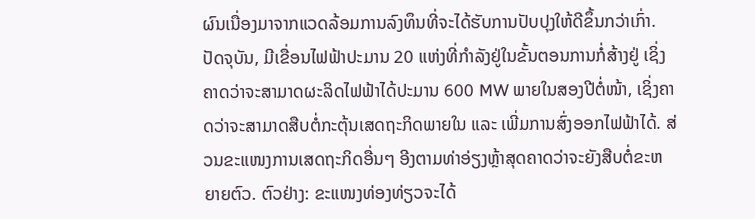ຜົນເນື່ອງມາຈາກແວດລ້ອມການລົງທຶນທີ່ຈະໄດ້ຮັບການປັບປຸງໃຫ້ດີຂຶ້ນກວ່າເກົ່າ. ປັດຈຸບັນ, ມີເຂື່ອນໄຟຟ້າປະມານ 20 ແຫ່ງທີ່ກຳລັງຢູ່ໃນຂັ້ນຕອນການກໍ່ສ້າງຢູ່ ເຊິ່ງຄາດວ່າຈະສາມາດຜະລິດໄຟຟ້າໄດ້ປະມານ 600 MW ພາຍໃນສອງປີຕໍ່ໜ້າ, ເຊິ່ງຄາດວ່າຈະສາມາດສືບຕໍ່ກະຕຸ້ນເສດຖະກິດພາຍໃນ ແລະ ເພີ່ມການສົ່ງອອກໄຟຟ້າໄດ້. ສ່ວນຂະແໜງການເສດຖະກິດອື່ນໆ ອີງຕາມທ່າອ່ຽງຫຼ້າສຸດຄາດວ່າຈະຍັງສືບຕໍ່ຂະຫຍາຍຕົວ. ຕົວຢ່າງ: ຂະແໜງທ່ອງທ່ຽວຈະໄດ້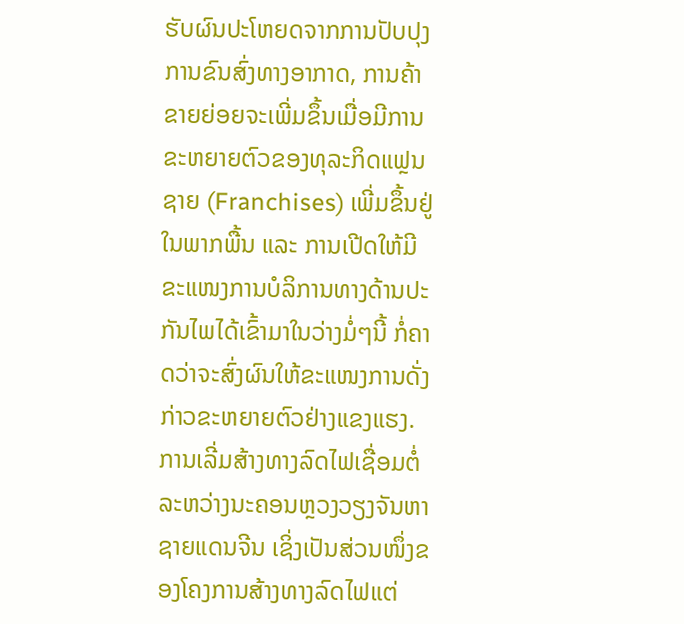ຮັບຜົນປະໂຫຍດຈາກການປັບປຸງການຂົນສົ່ງທາງອາກາດ, ການຄ້າຂາຍຍ່ອຍຈະເພີ່ມຂຶ້ນເມື່ອມີການຂະຫຍາຍຕົວຂອງທຸລະກິດແຟຼນຊາຍ (Franchises) ເພີ່ມຂຶ້ນຢູ່ໃນພາກພື້ນ ແລະ ການເປີດໃຫ້ມີຂະແໜງການບໍລິການທາງດ້ານປະກັນໄພໄດ້ເຂົ້າມາໃນວ່າງມໍ່ໆນີ້ ກໍ່ຄາດວ່າຈະສົ່ງຜົນໃຫ້ຂະແໜງການດັ່ງກ່າວຂະຫຍາຍຕົວຢ່າງແຂງແຮງ. ການເລີ່ມສ້າງທາງລົດໄຟເຊື່ອມຕໍ່ລະຫວ່າງນະຄອນຫຼວງວຽງຈັນຫາຊາຍແດນຈີນ ເຊິ່ງເປັນສ່ວນໜຶ່ງຂອງໂຄງການສ້າງທາງລົດໄຟແຕ່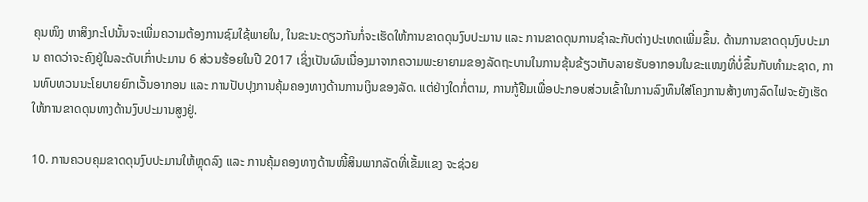ຄຸນໜິງ ຫາສິງກະໂປນັ້ນຈະເພີ່ມຄວາມຕ້ອງການຊົມໃຊ້ພາຍໃນ, ໃນຂະນະດຽວກັນກໍ່ຈະເຮັດໃຫ້ການຂາດດຸນງົບປະມານ ແລະ ການຂາດດຸນການຊຳລະກັບຕ່າງປະເທດເພີ່ມຂຶ້ນ. ດ້ານການຂາດດຸນງົບປະມານ ຄາດວ່າຈະຄົງຢູ່ໃນລະດັບເກົ່າປະມານ 6 ສ່ວນຮ້ອຍໃນປີ 2017 ເຊິ່ງເປັນຜົນເນື່ອງມາຈາກຄວາມພະຍາຍາມຂອງລັດຖະບານໃນການຂຸ້ນຂ້ຽວເກັບລາຍຮັບອາກອນໃນຂະແໜງທີ່ບໍ່ຂຶ້ນກັບທຳມະຊາດ, ການທົບທວນນະໂຍບາຍຍົກເວັ້ນອາກອນ ແລະ ການປັບປຸງການຄຸ້ມຄອງທາງດ້ານການເງິນຂອງລັດ. ແຕ່ຢ່າງໃດກໍ່ຕາມ, ການກູ້ຢືມເພື່ອປະກອບສ່ວນເຂົ້າໃນການລົງທຶນໃສ່ໂຄງການສ້າງທາງລົດໄຟຈະຍັງເຮັດໃຫ້ການຂາດດຸນທາງດ້ານງົບປະມານສູງຢູ່.

10. ການຄວບຄຸມຂາດດຸນງົບປະມານໃຫ້ຫຼຸດລົງ ແລະ ການຄຸ້ມຄອງທາງດ້ານໜີ້ສິນພາກລັດທີ່ເຂັ້ມແຂງ ຈະຊ່ວຍ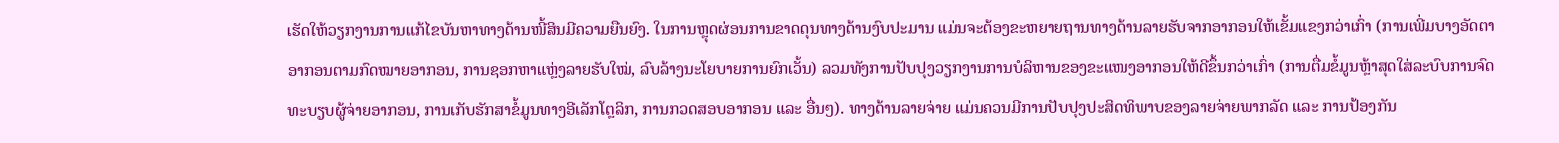ເຮັດໃຫ້ວຽກງານການແກ້ໄຂບັນຫາທາງດ້ານໜີ້ສິນມີຄວາມຍືນຍົງ. ໃນການຫຼຸດຜ່ອນການຂາດດຸນທາງດ້ານງົບປະມານ ແມ່ນຈະຕ້ອງຂະຫຍາຍຖານທາງດ້ານລາຍຮັບຈາກອາກອນໃຫ້ເຂັ້ມແຂງກວ່າເກົ່າ (ການເພີ່ມບາງອັດຕາອາກອນຕາມກົດໝາຍອາກອນ, ການຊອກຫາແຫຼ່ງລາຍຮັບໃໝ່, ລົບລ້າງນະໂຍບາຍການຍົກເວັ້ນ) ລວມທັງການປັບປຸງວຽກງານການບໍລິຫານຂອງຂະແໜງອາກອນໃຫ້ດີຂຶ້ນກວ່າເກົ່າ (ການຕື່ມຂໍ້ມູນຫຼ້າສຸດໃສ່ລະບົບການຈົດທະບຽບຜູ້ຈ່າຍອາກອນ, ການເກັບຮັກສາຂໍ້ມູນທາງອີເລັກໂຕຼລິກ, ການກວດສອບອາກອນ ແລະ ອື່ນໆ). ທາງດ້ານລາຍຈ່າຍ ແມ່ນຄວນມີການປັບປຸງປະສິດທິພາບຂອງລາຍຈ່າຍພາກລັດ ແລະ ການປ້ອງກັນ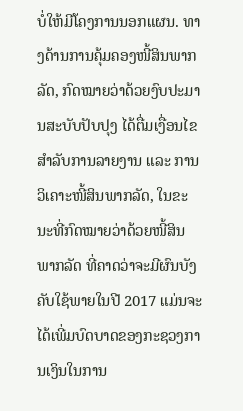ບໍ່ໃຫ້ມີໂຄງການນອກແຜນ. ທາງດ້ານການຄຸ້ມຄອງໜີ້ສິນພາກລັດ, ກົດໝາຍວ່າດ້ວຍງົບປະມານສະບັບປັບປຸງ ໄດ້ຕື່ມເງື່ອນໄຂສຳລັບການລາຍງານ ແລະ ການວິເຄາະໜີ້ສິນພາກລັດ, ໃນຂະນະທີ່ກົດໝາຍວ່າດ້ວຍໜີ້ສິນພາກລັດ ທີ່ຄາດວ່າຈະມີຜົນບັງຄັບໃຊ້ພາຍໃນປີ 2017 ແມ່ນຈະໄດ້ເພີ່ມບົດບາດຂອງກະຊວງການເງິນໃນການ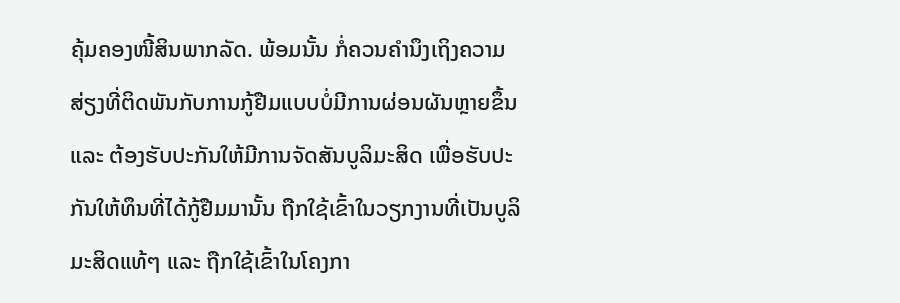ຄຸ້ມຄອງໜີ້ສິນພາກລັດ. ພ້ອມນັ້ນ ກໍ່ຄວນຄຳນຶງເຖິງຄວາມສ່ຽງທີ່ຕິດພັນກັບການກູ້ຢືມແບບບໍ່ມີການຜ່ອນຜັນຫຼາຍຂຶ້ນ ແລະ ຕ້ອງຮັບປະກັນໃຫ້ມີການຈັດສັນບູລິມະສິດ ເພື່ອຮັບປະກັນໃຫ້ທຶນທີ່ໄດ້ກູ້ຢືມມານັ້ນ ຖືກໃຊ້ເຂົ້າໃນວຽກງານທີ່ເປັນບູລິມະສິດແທ້ໆ ແລະ ຖືກໃຊ້ເຂົ້າໃນໂຄງກາ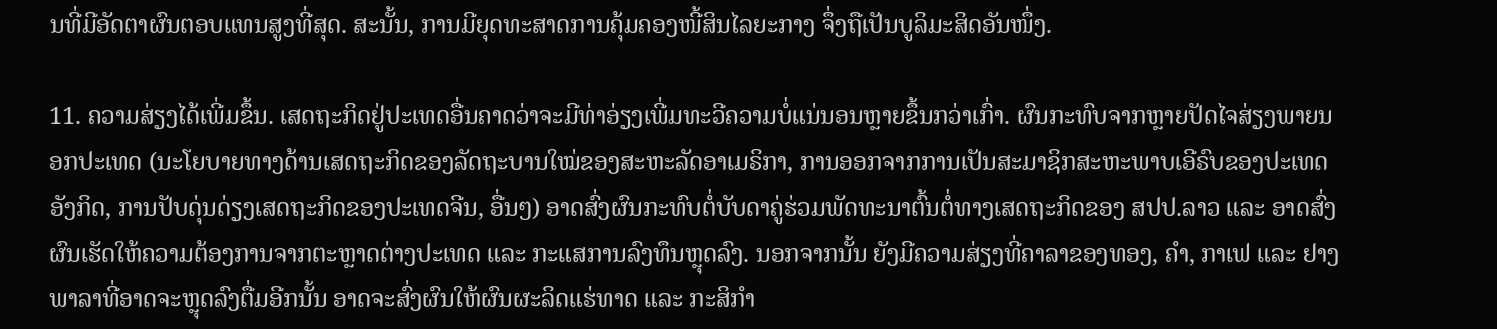ນທີ່ມີອັດຕາຜົນຕອບແທນສູງທີ່ສຸດ. ສະນັ້ນ, ການມີຍຸດທະສາດການຄຸ້ມຄອງໜີ້ສິນໄລຍະກາງ ຈຶ່ງຖືເປັນບູລິມະສິດອັນໜຶ່ງ.

11. ຄວາມສ່ຽງໄດ້ເພີ່ມຂຶ້ນ. ເສດຖະກິດຢູ່ປະເທດອື່ນຄາດວ່າຈະມີທ່າອ່ຽງເພີ່ມທະວີຄວາມບໍ່ແນ່ນອນຫຼາຍຂຶ້ນກວ່າເກົ່າ. ຜົນກະທົບຈາກຫຼາຍປັດໄຈສ່ຽງພາຍນອກປະເທດ (ນະໂຍບາຍທາງດ້ານເສດຖະກິດຂອງລັດຖະບານໃໝ່ຂອງສະຫະລັດອາເມຣິກາ, ການອອກຈາກການເປັນສະມາຊິກສະຫະພາບເອີຣົບຂອງປະເທດອັງກິດ, ການປັບດຸ່ນດ່ຽງເສດຖະກິດຂອງປະເທດຈີນ, ອື່ນໆ) ອາດສົ່ງຜົນກະທົບຕໍ່ບັບດາຄູ່ຮ່ວມພັດທະນາຕົ້ນຕໍ່ທາງເສດຖະກິດຂອງ ສປປ.ລາວ ແລະ ອາດສົ່ງຜົນເຮັດໃຫ້ຄວາມຕ້ອງການຈາກຕະຫຼາດຕ່າງປະເທດ ແລະ ກະແສການລົງທຶນຫຼຸດລົງ. ນອກຈາກນັ້ນ ຍັງມີຄວາມສ່ຽງທີ່ຄາລາຂອງທອງ, ຄຳ, ກາເຟ ແລະ ຢາງພາລາທີ່ອາດຈະຫຼຸດລົງຕື່ມອີກນັ້ນ ອາດຈະສົ່ງຜົນໃຫ້ຜົນຜະລິດແຮ່ທາດ ແລະ ກະສິກຳ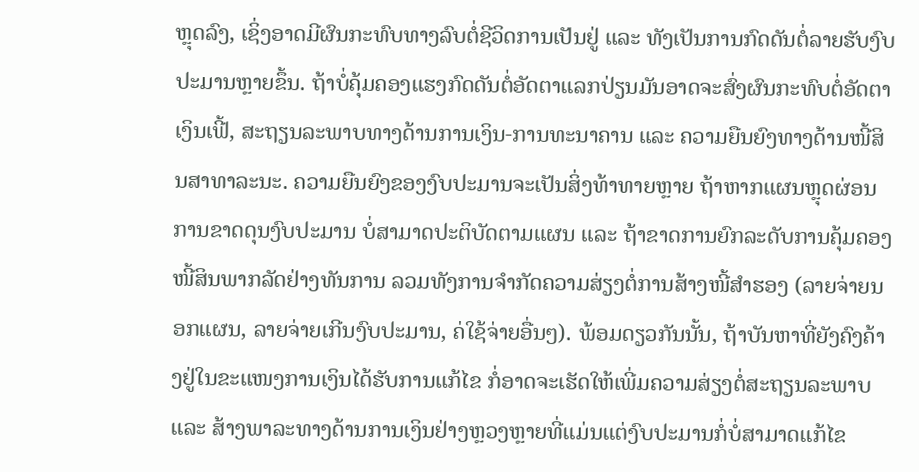ຫຼຸດລົງ, ເຊິ່ງອາດມີຜົນກະທົບທາງລົບຕໍ່ຊີວິດການເປັນຢູ່ ແລະ ທັງເປັນການກົດດັນຕໍ່ລາຍຮັບງົບປະມານຫຼາຍຂຶ້ນ. ຖ້າບໍ່ຄຸ້ມຄອງແຮງກົດດັນຕໍ່ອັດຕາແລກປ່ຽນມັນອາດຈະສົ່ງຜົນກະທົບຕໍ່ອັດຕາເງິນເຟີ້, ສະຖຽນລະພາບທາງດ້ານການເງິນ-ການທະນາຄານ ແລະ ຄວາມຍືນຍົງທາງດ້ານໜີ້ສິນສາທາລະນະ. ຄວາມຍືນຍົງຂອງງົບປະມານຈະເປັນສິ່ງທ້າທາຍຫຼາຍ ຖ້າຫາກແຜນຫຼຸດຜ່ອນການຂາດດຸນງົບປະມານ ບໍ່ສາມາດປະຕິບັດຕາມແຜນ ແລະ ຖ້າຂາດການຍົກລະດັບການຄຸ້ມຄອງໜີ້ສິນພາກລັດຢ່າງທັນການ ລວມທັງການຈຳກັດຄວາມສ່ຽງຕໍ່ການສ້າງໜີ້ສຳຮອງ (ລາຍຈ່າຍນອກແຜນ, ລາຍຈ່າຍເກີນງົບປະມານ, ຄ່ໃຊ້ຈ່າຍອື່ນໆ). ພ້ອມດຽວກັນນັ້ນ, ຖ້າບັນຫາທີ່ຍັງຄົງຄ້າງຢູ່ໃນຂະແໜງການເງິນໄດ້ຮັບການແກ້ໄຂ ກໍ່ອາດຈະເຮັດໃຫ້ເພີ່ມຄວາມສ່ຽງຕໍ່ສະຖຽນລະພາບ ແລະ ສ້າງພາລະທາງດ້ານການເງິນຢ່າງຫຼວງຫຼາຍທີ່ແມ່ນແຕ່ງົບປະມານກໍ່ບໍ່ສາມາດແກ້ໄຂ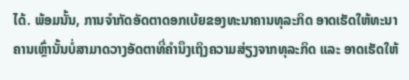ໄດ້. ພ້ອມນັ້ນ, ການຈຳກັດອັດຕາດອກເບ້ຍຂອງທະນາຄານທຸລະກິດ ອາດເຮັດໃຫ້ທະນາຄານເຫຼົ່ານັ້ນບໍ່ສາມາດວາງອັດຕາທີ່ຄຳນຶງເຖິງຄວາມສ່ຽງຈາກທຸລະກິດ ແລະ ອາດເຮັດໃຫ້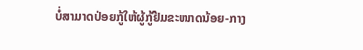ບໍ່ສາມາດປ່ອຍກູ້ໃຫ້ຜູ້ກູ້ຢືມຂະໜາດນ້ອຍ-ກາງ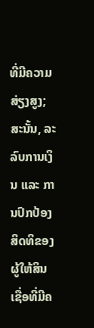ທີ່ມີຄວາມສ່ຽງສູງ; ສະນັ້ນ, ລະລົບການເງິນ ແລະ ການປົກປ້ອງສິດທິຂອງຜູ້ໃຫ້ສິນເຊື່ອທີ່ມີຄ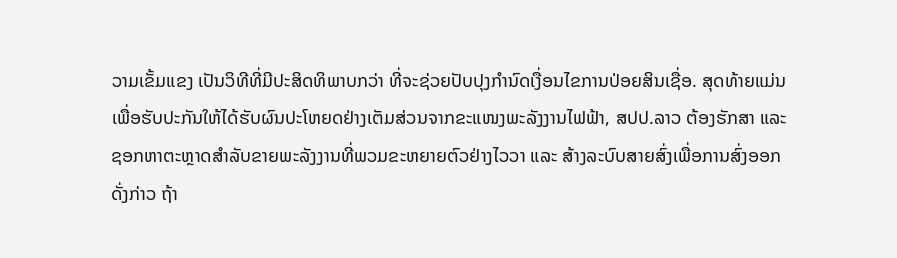ວາມເຂັ້ມແຂງ ເປັນວິທີທີ່ມີປະສິດທິພາບກວ່າ ທີ່ຈະຊ່ວຍປັບປຸງກຳນົດເງື່ອນໄຂການປ່ອຍສິນເຊື່ອ. ສຸດທ້າຍແມ່ນ ເພື່ອຮັບປະກັນໃຫ້ໄດ້ຮັບຜົນປະໂຫຍດຢ່າງເຕັມສ່ວນຈາກຂະແໜງພະລັງງານໄຟຟ້າ, ສປປ.ລາວ ຕ້ອງຮັກສາ ແລະ ຊອກຫາຕະຫຼາດສຳລັບຂາຍພະລັງງານທີ່ພວມຂະຫຍາຍຕົວຢ່າງໄວວາ ແລະ ສ້າງລະບົບສາຍສົ່ງເພື່ອການສົ່ງອອກດັ່ງກ່າວ ຖ້າ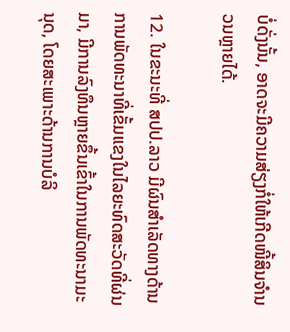ບໍ່ດັ່ງນັ້ນ, ອາດຈະມີຄວາມສ່ຽງກໍ່ໃຫ້ເກີດໜີ້ສິນຈຳນວນຫຼາຍໄດ້.

12. ໃນຂະນະທີ່ ສປປ.ລາວ ມີຜົນສຳເລັດທາງດ້ານການພັດທະນາທີ່ເຂັ້ມແຂງໃນໄລຍະທົດສະວັດທີ່ຜ່ນມາ, ມີການລົງທຶນຫຼາຍຂຶ້ນເຂົ້າໃນການພັດທະນາມະນຸດ, ໂດຍສະເພາະດ້ານການບໍລິ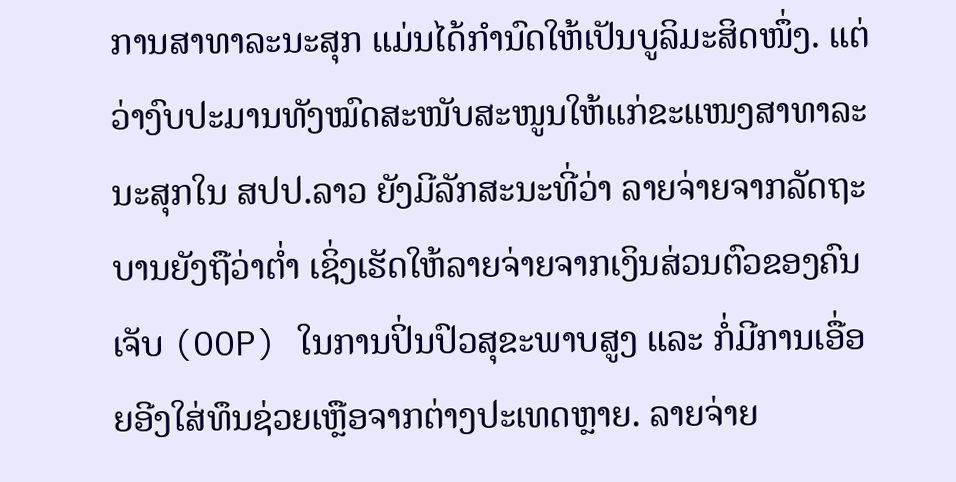ການສາທາລະນະສຸກ ແມ່ນໄດ້ກຳນົດໃຫ້ເປັນບູລິມະສິດໜຶ່ງ. ແຕ່ວ່າງົບປະມານທັງໝົດສະໜັບສະໜູນໃຫ້ແກ່ຂະແໜງສາທາລະນະສຸກໃນ ສປປ.ລາວ ຍັງມີລັກສະນະທີ່ວ່າ ລາຍຈ່າຍຈາກລັດຖະບານຍັງຖືວ່າຕ່ຳ ເຊິ່ງເຮັດໃຫ້ລາຍຈ່າຍຈາກເງິນສ່ວນຕົວຂອງຄົນເຈັບ (OOP) ໃນການປິ່ນປົວສຸຂະພາບສູງ ແລະ ກໍ່ມີການເອື່ອຍອີງໃສ່ທຶນຊ່ວຍເຫຼືອຈາກຕ່າງປະເທດຫຼາຍ. ລາຍຈ່າຍ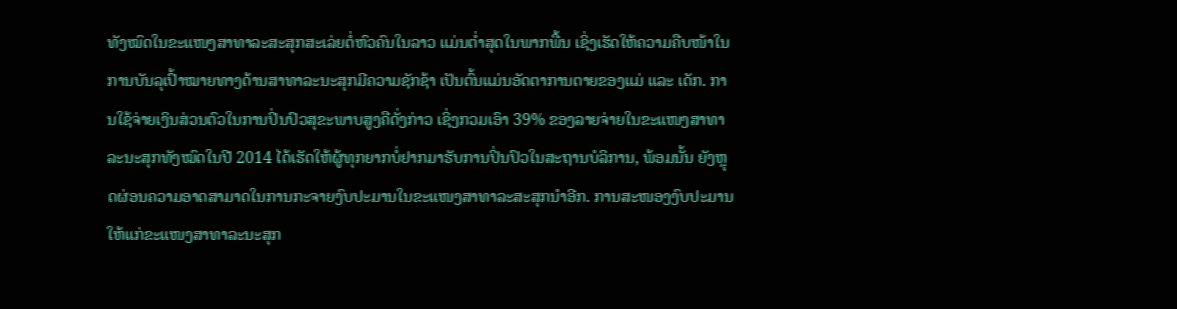ທັງໝົດໃນຂະແໜງສາທາລະສະສຸກສະເລ່ຍຕໍ່ຫົວຄົນໃນລາວ ແມ່ນຕ່ຳສຸດໃນພາກພື້ນ ເຊິ່ງເຮັດໃຫ້ຄວາມຄືບໜ້າໃນການບັນລຸເປົ້າໝາຍທາງດ້ານສາທາລະນະສຸກມີຄວາມຊັກຊ້າ ເປັນຕົ້ນແມ່ນອັດຕາການຕາຍຂອງແມ່ ແລະ ເດັກ. ການໃຊ້ຈ່າຍເງິນສ່ວນຕົວໃນການປິ່ນປົວສຸຂະພາບສູງຄືດັ່ງກ່າວ ເຊິ່ງກວມເອົາ 39% ຂອງລາຍຈ່າຍໃນຂະແໜງສາທາລະນະສຸກທັງໝົດໃນປີ 2014 ໄດ້ເຮັດໃຫ້ຜູ້ທຸກຍາກບໍ່ຢາກມາຮັບການປິ່ນປົວໃນສະຖານບໍລິການ, ພ້ອມນັ້ນ ຍັງຫຼຸດຜ່ອນຄວາມອາດສາມາດໃນການກະຈາຍງົບປະມານໃນຂະແໜງສາທາລະສະສຸກນຳອີກ. ການສະໜອງງົບປະມານໃຫ້ແກ່ຂະແໜງສາທາລະນະສຸກ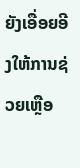ຍັງເອື່ອຍອີງໃຫ້ການຊ່ວຍເຫຼືອ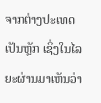ຈາກຕ່າງປະເທດເປັນຫຼັກ ເຊິ່ງໃນໄລຍະຜ່ານມາເຫັນວ່າ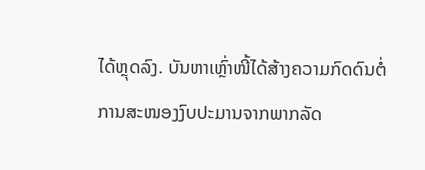ໄດ້ຫຼຸດລົງ. ບັນຫາເຫຼົ່າໜີ້ໄດ້ສ້າງຄວາມກົດດົນຕໍ່ການສະໜອງງົບປະມານຈາກພາກລັດ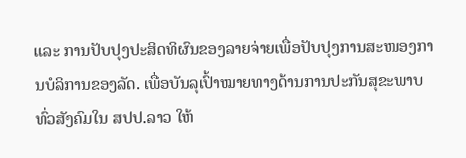ແລະ ການປັບປຸງປະສິດທິຜົນຂອງລາຍຈ່າຍເພື່ອປັບປຸງການສະໜອງການບໍລິການຂອງລັດ. ເພື່ອບັນລຸເປົ້າໝາຍທາງດ້ານການປະກັນສຸຂະພາບທົ່ວສັງຄົມໃນ ສປປ.ລາວ ໃຫ້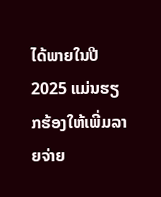ໄດ້ພາຍໃນປີ 2025 ແມ່ນຮຽກຮ້ອງໃຫ້ເພີ່ມລາຍຈ່າຍ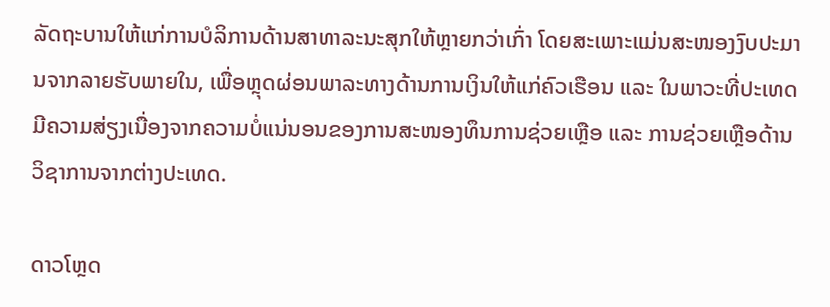ລັດຖະບານໃຫ້ແກ່ການບໍລິການດ້ານສາທາລະນະສຸກໃຫ້ຫຼາຍກວ່າເກົ່າ ໂດຍສະເພາະແມ່ນສະໜອງງົບປະມານຈາກລາຍຮັບພາຍໃນ, ເພື່ອຫຼຸດຜ່ອນພາລະທາງດ້ານການເງິນໃຫ້ແກ່ຄົວເຮືອນ ແລະ ໃນພາວະທີ່ປະເທດມີຄວາມສ່ຽງເນື່ອງຈາກຄວາມບໍ່ແນ່ນອນຂອງການສະໜອງທຶນການຊ່ວຍເຫຼືອ ແລະ ການຊ່ວຍເຫຼືອດ້ານວິຊາການຈາກຕ່າງປະເທດ.

ດາວໂຫຼດ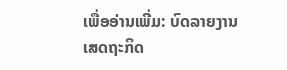ເພື່ອອ່ານເພີ່ມ: ບົດລາຍງານເສດຖະກິດ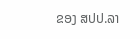ຂອງ ສປປ.ລາ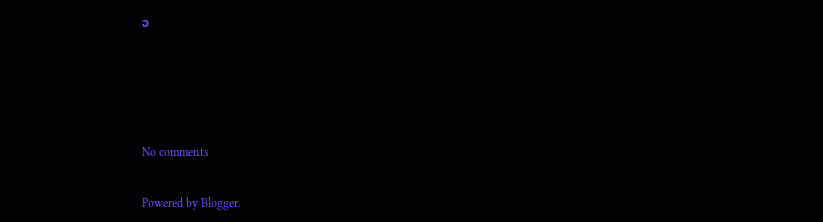ວ




No comments

Powered by Blogger.